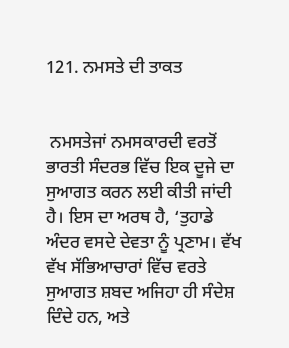121. ਨਮਸਤੇ ਦੀ ਤਾਕਤ


 ਨਮਸਤੇਜਾਂ ਨਮਸਕਾਰਦੀ ਵਰਤੋਂ ਭਾਰਤੀ ਸੰਦਰਭ ਵਿੱਚ ਇਕ ਦੂਜੇ ਦਾ ਸੁਆਗਤ ਕਰਨ ਲਈ ਕੀਤੀ ਜਾਂਦੀ ਹੈ। ਇਸ ਦਾ ਅਰਥ ਹੈ, ‘ਤੁਹਾਡੇ ਅੰਦਰ ਵਸਦੇ ਦੇਵਤਾ ਨੂੰ ਪ੍ਰਣਾਮ। ਵੱਖ ਵੱਖ ਸੱਭਿਆਚਾਰਾਂ ਵਿੱਚ ਵਰਤੇ ਸੁਆਗਤ ਸ਼ਬਦ ਅਜਿਹਾ ਹੀ ਸੰਦੇਸ਼ ਦਿੰਦੇ ਹਨ, ਅਤੇ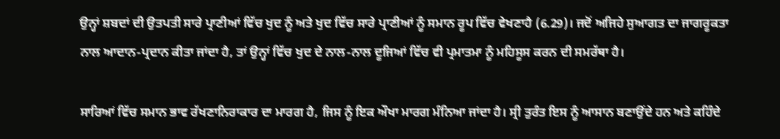ਉਨ੍ਹਾਂ ਸ਼ਬਦਾਂ ਦੀ ਉਤਪਤੀ ਸਾਰੇ ਪ੍ਰਾਣੀਆਂ ਵਿੱਚ ਖੁਦ ਨੂੰ ਅਤੇ ਖੁਦ ਵਿੱਚ ਸਾਰੇ ਪ੍ਰਾਣੀਆਂ ਨੂੰ ਸਮਾਨ ਰੂਪ ਵਿੱਚ ਵੇਖਣਾਹੈ (6.29)। ਜਦੋਂ ਅਜਿਹੇ ਸੁਆਗਤ ਦਾ ਜਾਗਰੂਕਤਾ ਨਾਲ ਆਦਾਨ-ਪ੍ਰਦਾਨ ਕੀਤਾ ਜਾਂਦਾ ਹੈ, ਤਾਂ ਉਨ੍ਹਾਂ ਵਿੱਚ ਖੁਦ ਦੇ ਨਾਲ-ਨਾਲ ਦੂਜਿਆਂ ਵਿੱਚ ਵੀ ਪ੍ਰਮਾਤਮਾ ਨੂੰ ਮਹਿਸੂਸ ਕਰਨ ਦੀ ਸਮਰੱਥਾ ਹੈ।

ਸਾਰਿਆਂ ਵਿੱਚ ਸਮਾਨ ਭਾਵ ਰੱਖਣਾਨਿਰਾਕਾਰ ਦਾ ਮਾਰਗ ਹੈ, ਜਿਸ ਨੂੰ ਇਕ ਔਖਾ ਮਾਰਗ ਮੰਨਿਆ ਜਾਂਦਾ ਹੈ। ਸ੍ਰੀ ਤੁਰੰਤ ਇਸ ਨੂੰ ਆਸਾਨ ਬਣਾਉਂਦੇ ਹਨ ਅਤੇ ਕਹਿੰਦੇ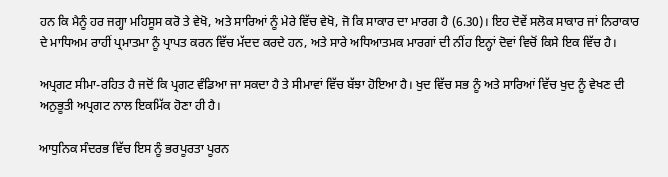ਹਨ ਕਿ ਮੈਨੂੰ ਹਰ ਜਗ੍ਹਾ ਮਹਿਸੂਸ ਕਰੋ ਤੇ ਵੇਖੋ, ਅਤੇ ਸਾਰਿਆਂ ਨੂੰ ਮੇਰੇ ਵਿੱਚ ਵੇਖੋ, ਜੋ ਕਿ ਸਾਕਾਰ ਦਾ ਮਾਰਗ ਹੈ (6.30)। ਇਹ ਦੋਵੇਂ ਸਲੋਕ ਸਾਕਾਰ ਜਾਂ ਨਿਰਾਕਾਰ ਦੇ ਮਾਧਿਅਮ ਰਾਹੀਂ ਪ੍ਰਮਾਤਮਾ ਨੂੰ ਪ੍ਰਾਪਤ ਕਰਨ ਵਿੱਚ ਮੱਦਦ ਕਰਦੇ ਹਨ, ਅਤੇ ਸਾਰੇ ਅਧਿਆਤਮਕ ਮਾਰਗਾਂ ਦੀ ਨੀਂਹ ਇਨ੍ਹਾਂ ਦੋਵਾਂ ਵਿਚੋਂ ਕਿਸੇ ਇਕ ਵਿੱਚ ਹੈ।

ਅਪ੍ਰਗਟ ਸੀਮਾ-ਰਹਿਤ ਹੈ ਜਦੋਂ ਕਿ ਪ੍ਰਗਟ ਵੰਡਿਆ ਜਾ ਸਕਦਾ ਹੈ ਤੇ ਸੀਮਾਵਾਂ ਵਿੱਚ ਬੱਝਾ ਹੋਇਆ ਹੈ। ਖੁਦ ਵਿੱਚ ਸਭ ਨੂੰ ਅਤੇ ਸਾਰਿਆਂ ਵਿੱਚ ਖੁਦ ਨੂੰ ਵੇਖਣ ਦੀ ਅਨੁਭੂਤੀ ਅਪ੍ਰਗਟ ਨਾਲ ਇਕਮਿੱਕ ਹੋਣਾ ਹੀ ਹੈ।

ਆਧੁਨਿਕ ਸੰਦਰਭ ਵਿੱਚ ਇਸ ਨੂੰ ਭਰਪੂਰਤਾ ਪੂਰਨ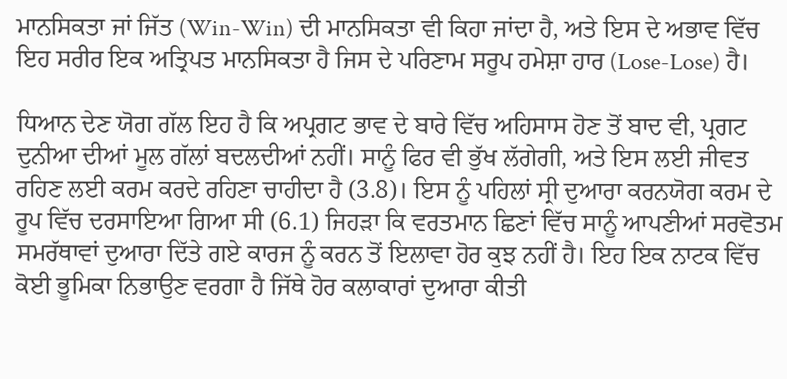ਮਾਨਸਿਕਤਾ ਜਾਂ ਜਿੱਤ (Win-Win) ਦੀ ਮਾਨਸਿਕਤਾ ਵੀ ਕਿਹਾ ਜਾਂਦਾ ਹੈ, ਅਤੇ ਇਸ ਦੇ ਅਭਾਵ ਵਿੱਚ ਇਹ ਸਰੀਰ ਇਕ ਅਤ੍ਰਿਪਤ ਮਾਨਸਿਕਤਾ ਹੈ ਜਿਸ ਦੇ ਪਰਿਣਾਮ ਸਰੂਪ ਹਮੇਸ਼ਾ ਹਾਰ (Lose-Lose) ਹੈ।

ਧਿਆਨ ਦੇਣ ਯੋਗ ਗੱਲ ਇਹ ਹੈ ਕਿ ਅਪ੍ਰਗਟ ਭਾਵ ਦੇ ਬਾਰੇ ਵਿੱਚ ਅਹਿਸਾਸ ਹੋਣ ਤੋਂ ਬਾਦ ਵੀ, ਪ੍ਰਗਟ ਦੁਨੀਆ ਦੀਆਂ ਮੂਲ ਗੱਲਾਂ ਬਦਲਦੀਆਂ ਨਹੀਂ। ਸਾਨੂੰ ਫਿਰ ਵੀ ਭੁੱਖ ਲੱਗੇਗੀ, ਅਤੇ ਇਸ ਲਈ ਜੀਵਤ ਰਹਿਣ ਲਈ ਕਰਮ ਕਰਦੇ ਰਹਿਣਾ ਚਾਹੀਦਾ ਹੈ (3.8)। ਇਸ ਨੂੰ ਪਹਿਲਾਂ ਸ੍ਰੀ ਦੁਆਰਾ ਕਰਨਯੋਗ ਕਰਮ ਦੇ ਰੂਪ ਵਿੱਚ ਦਰਸਾਇਆ ਗਿਆ ਸੀ (6.1) ਜਿਹੜਾ ਕਿ ਵਰਤਮਾਨ ਛਿਣਾਂ ਵਿੱਚ ਸਾਨੂੰ ਆਪਣੀਆਂ ਸਰਵੋਤਮ ਸਮਰੱਥਾਵਾਂ ਦੁਆਰਾ ਦਿੱਤੇ ਗਏ ਕਾਰਜ ਨੂੰ ਕਰਨ ਤੋਂ ਇਲਾਵਾ ਹੋਰ ਕੁਝ ਨਹੀਂ ਹੈ। ਇਹ ਇਕ ਨਾਟਕ ਵਿੱਚ ਕੋਈ ਭੂਮਿਕਾ ਨਿਭਾਉਣ ਵਰਗਾ ਹੈ ਜਿੱਥੇ ਹੋਰ ਕਲਾਕਾਰਾਂ ਦੁਆਰਾ ਕੀਤੀ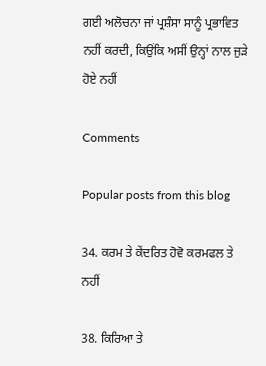ਗਈ ਅਲੋਚਨਾ ਜਾਂ ਪ੍ਰਸ਼ੰਸਾ ਸਾਨੂੰ ਪ੍ਰਭਾਵਿਤ ਨਹੀਂ ਕਰਦੀ, ਕਿਉਂਕਿ ਅਸੀਂ ਉਨ੍ਹਾਂ ਨਾਲ ਜੁੜੇ ਹੋਏ ਨਹੀਂ

Comments

Popular posts from this blog

34. ਕਰਮ ਤੇ ਕੇਂਦਰਿਤ ਹੋਵੋ ਕਰਮਫਲ ਤੇ ਨਹੀਂ

38. ਕਿਰਿਆ ਤੇ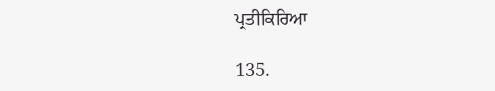ਪ੍ਰਤੀਕਿਰਿਆ

135.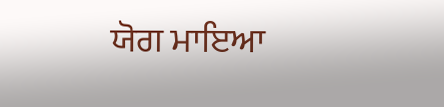ਯੋਗ ਮਾਇਆ